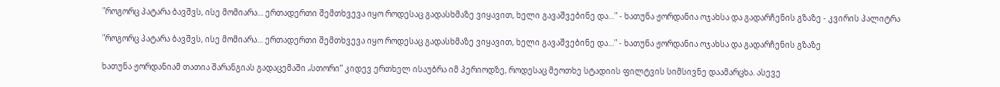"როგორც პატარა ბავშვს, ისე მომიარა... ერთადერთი შემთხვევა იყო როდესაც გადასხმაზე ვიყავით, ხელი გავაშვებინე და..." - ხათუნა ჟორდანია ოჯახსა და გადარჩენის გზაზე - კვირის პალიტრა

"როგორც პატარა ბავშვს, ისე მომიარა... ერთადერთი შემთხვევა იყო როდესაც გადასხმაზე ვიყავით, ხელი გავაშვებინე და..." - ხათუნა ჟორდანია ოჯახსა და გადარჩენის გზაზე

ხათუნა ჟორდანიამ თათია შარანგიას გადაცემაში „სთორი“ კიდევ ერთხელ ისაუბრა იმ პერიოდზე, როდესაც მეოთხე სტადიის ფილტვის სიმსივნე დაამარცხა. ასევე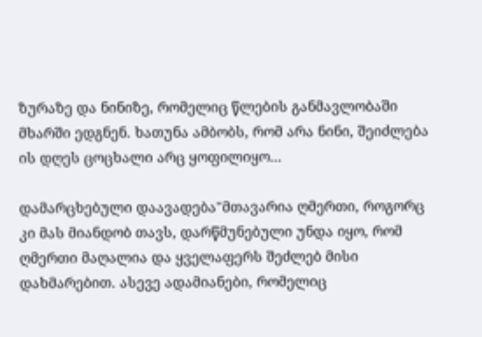ზურაზე და ნინიზე, რომელიც წლების განმავლობაში მხარში ედგნენ. ხათუნა ამბობს, რომ არა ნინი, შეიძლება ის დღეს ცოცხალი არც ყოფილიყო...

დამარცხებული დაავადება"მთავარია ღმერთი, როგორც კი მას მიანდობ თავს, დარწმუნებული უნდა იყო, რომ ღმერთი მაღალია და ყველაფერს შეძლებ მისი დახმარებით. ასევე ადამიანები, რომელიც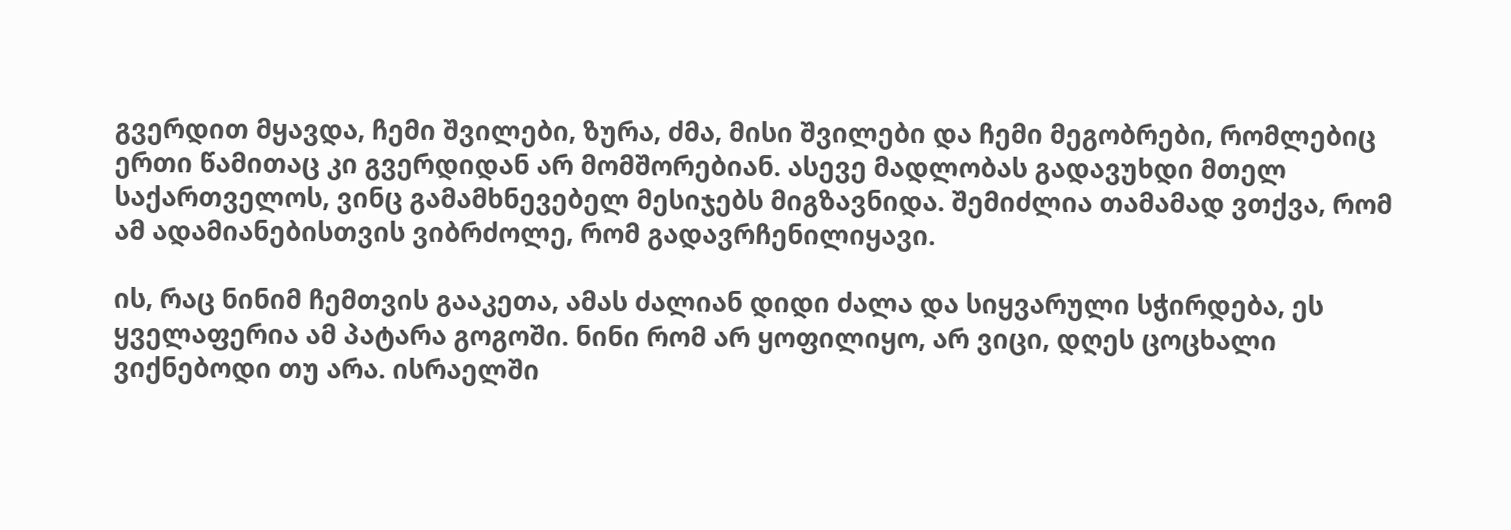გვერდით მყავდა, ჩემი შვილები, ზურა, ძმა, მისი შვილები და ჩემი მეგობრები, რომლებიც ერთი წამითაც კი გვერდიდან არ მომშორებიან. ასევე მადლობას გადავუხდი მთელ საქართველოს, ვინც გამამხნევებელ მესიჯებს მიგზავნიდა. შემიძლია თამამად ვთქვა, რომ ამ ადამიანებისთვის ვიბრძოლე, რომ გადავრჩენილიყავი.

ის, რაც ნინიმ ჩემთვის გააკეთა, ამას ძალიან დიდი ძალა და სიყვარული სჭირდება, ეს ყველაფერია ამ პატარა გოგოში. ნინი რომ არ ყოფილიყო, არ ვიცი, დღეს ცოცხალი ვიქნებოდი თუ არა. ისრაელში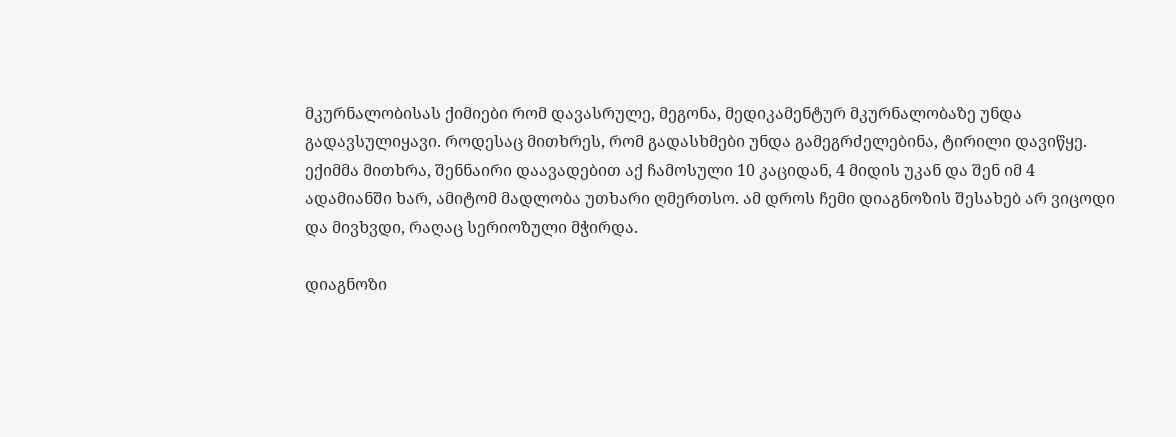მკურნალობისას ქიმიები რომ დავასრულე, მეგონა, მედიკამენტურ მკურნალობაზე უნდა გადავსულიყავი. როდესაც მითხრეს, რომ გადასხმები უნდა გამეგრძელებინა, ტირილი დავიწყე. ექიმმა მითხრა, შენნაირი დაავადებით აქ ჩამოსული 10 კაციდან, 4 მიდის უკან და შენ იმ 4 ადამიანში ხარ, ამიტომ მადლობა უთხარი ღმერთსო. ამ დროს ჩემი დიაგნოზის შესახებ არ ვიცოდი და მივხვდი, რაღაც სერიოზული მჭირდა.

დიაგნოზი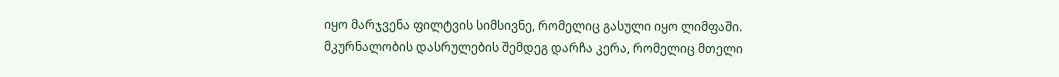იყო მარჯვენა ფილტვის სიმსივნე, რომელიც გასული იყო ლიმფაში. მკურნალობის დასრულების შემდეგ დარჩა კერა, რომელიც მთელი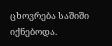ცხოვრება საშიში იქნებოდა.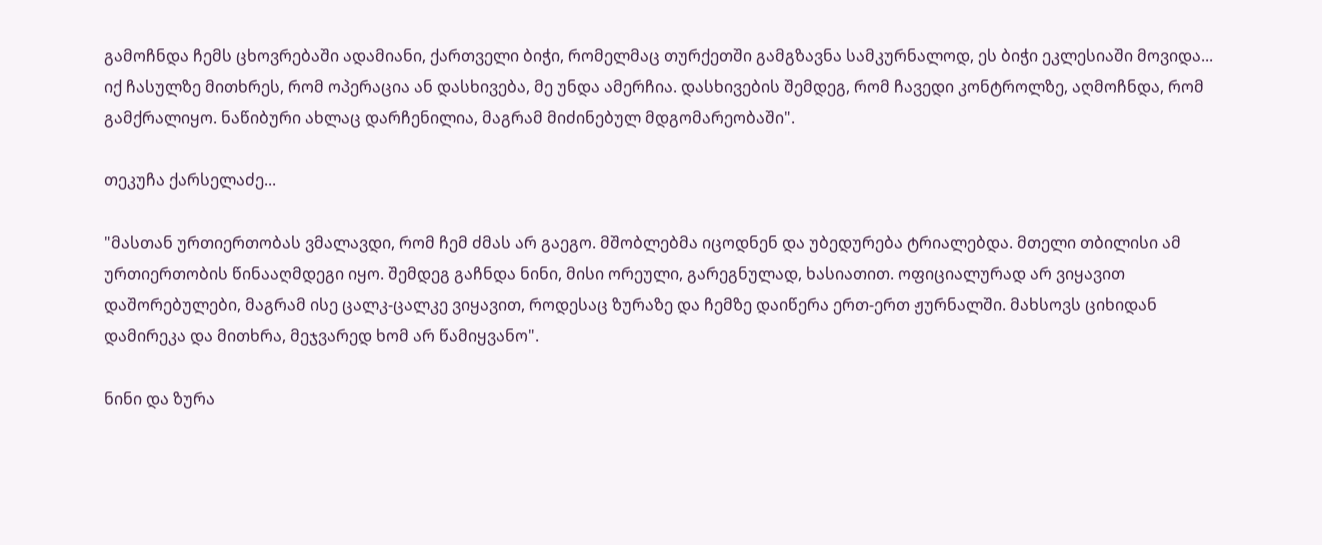გამოჩნდა ჩემს ცხოვრებაში ადამიანი, ქართველი ბიჭი, რომელმაც თურქეთში გამგზავნა სამკურნალოდ, ეს ბიჭი ეკლესიაში მოვიდა... იქ ჩასულზე მითხრეს, რომ ოპერაცია ან დასხივება, მე უნდა ამერჩია. დასხივების შემდეგ, რომ ჩავედი კონტროლზე, აღმოჩნდა, რომ გამქრალიყო. ნაწიბური ახლაც დარჩენილია, მაგრამ მიძინებულ მდგომარეობაში".

თეკუჩა ქარსელაძე...

"მასთან ურთიერთობას ვმალავდი, რომ ჩემ ძმას არ გაეგო. მშობლებმა იცოდნენ და უბედურება ტრიალებდა. მთელი თბილისი ამ ურთიერთობის წინააღმდეგი იყო. შემდეგ გაჩნდა ნინი, მისი ორეული, გარეგნულად, ხასიათით. ოფიციალურად არ ვიყავით დაშორებულები, მაგრამ ისე ცალკ-ცალკე ვიყავით, როდესაც ზურაზე და ჩემზე დაიწერა ერთ-ერთ ჟურნალში. მახსოვს ციხიდან დამირეკა და მითხრა, მეჯვარედ ხომ არ წამიყვანო".

ნინი და ზურა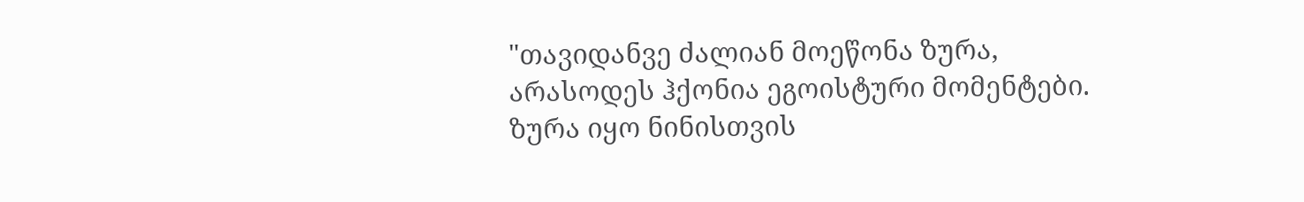"თავიდანვე ძალიან მოეწონა ზურა, არასოდეს ჰქონია ეგოისტური მომენტები. ზურა იყო ნინისთვის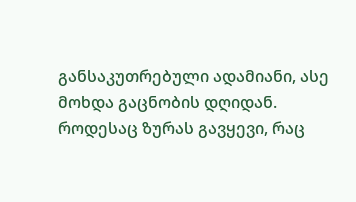განსაკუთრებული ადამიანი, ასე მოხდა გაცნობის დღიდან. როდესაც ზურას გავყევი, რაც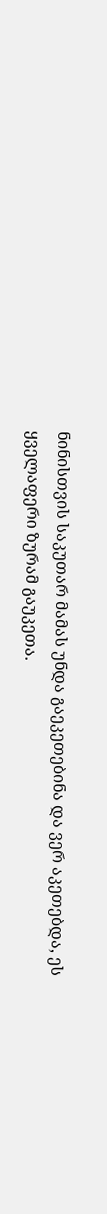ნინისთვის საკუთარ მამას უნდა გაეკეთებინა და ვერ აკეთებდა, ეს ყველაფერი ზურამ გაუკეთა.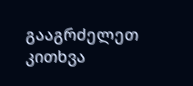გააგრძელეთ კითხვა